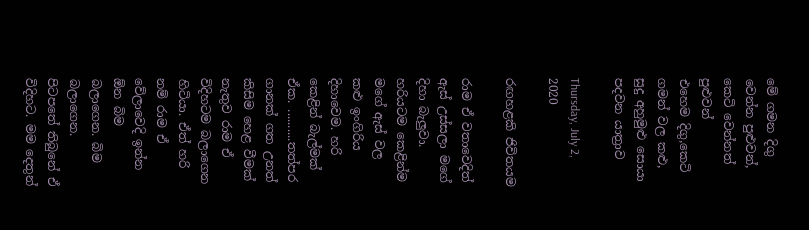මේ ගමන දිගු වෙන්න පුළුවන්, කෙටි වෙන්නත් පුළුවන්
එහෙම දිගු,කෙටි ගමන් වල කළු, සුදු අහුමුළු සොයා පදවන යාත්‍රාව

Thursday, July 2, 2020

රඟහළකි ජිවිතයම

රාම ඒ වතාවෙදිත් ඇස් උස්සලා මගේ දිහා බැලුවා. හරියටම කෙළින්ම මගේ ඇස් වල කළු ඉංගිරිය දිහාවෙම. හරි කෙළින් බැල්මක් ඒක. ..........තත්පර ගානක් ගත උනත් කිසිම හෙළ වීමක් නැතුව රාම ඒ විදිහටම බලාගෙන හිටියා. ඒත් හරි නම් රාම ඒ වේලාවෙදි ඉන්න ඕන බිම බලාගෙන. බිම බලාගෙන.  පිටපතේ තිබුනේ ඒ විදිහට. මම දෙතුන්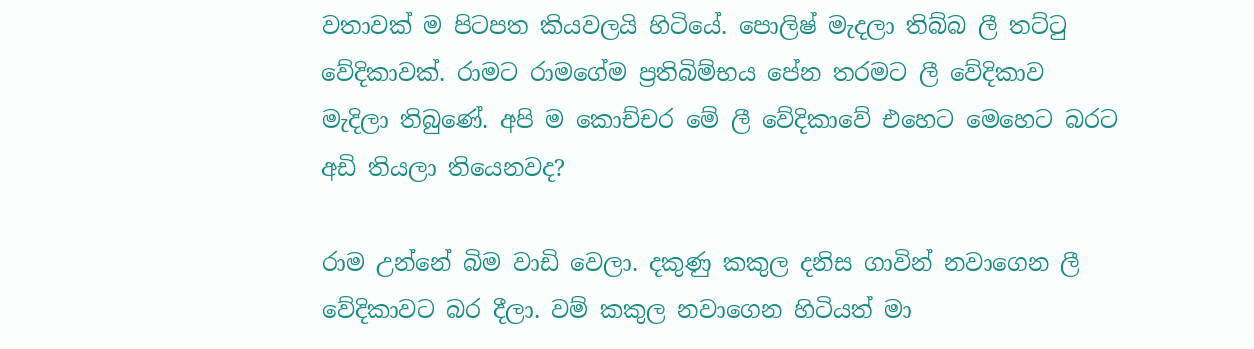වතාවක් ම පිටපත කියවලයි හිටියේ. පොලිෂ් මැදලා තිබ්බ ලී තට්ටු වේදිකාවක්. රාමට රාමගේම ප්‍රතිබිම්භය පේන තරමට ලී වේදිකාව මැදිලා තිබුණේ. අපි ම කොච්චර මේ ලී වේදිකාවේ එහෙට මෙහෙට බරට අඩි තියලා තියෙනවද?

රාම උන්නේ බිම වාඩි වෙලා. දකුණු කකුල දනිස ගාවින් නවාගෙන ලී වේදිකාවට බර දීලා. වම් කකුල නවාගෙන හිටියත් මා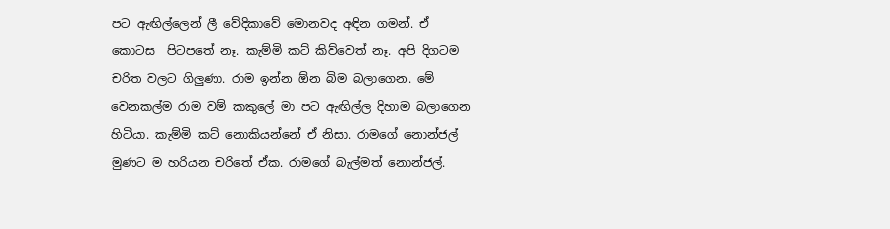පට ඇඟිල්ලෙන් ලී වේදිකාවේ මොනවද අඳින ගමන්. ඒ කොටස  පිටපතේ නෑ. කැම්මි කට් කිව්වෙත් නෑ. අපි දිගටම චරිත වලට ගිලුණා. රාම ඉන්න ඕන බිම බලාගෙන. මේ වෙනකල්ම රාම වම් කකුලේ මා පට ඇඟිල්ල දිහාම බලාගෙන හිටියා. කැම්මි කට් නොකියන්නේ ඒ නිසා. රාමගේ නොන්ජල් මුණට ම හරියන චරිතේ ඒක. රාමගේ බැල්මත් නොන්ජල්.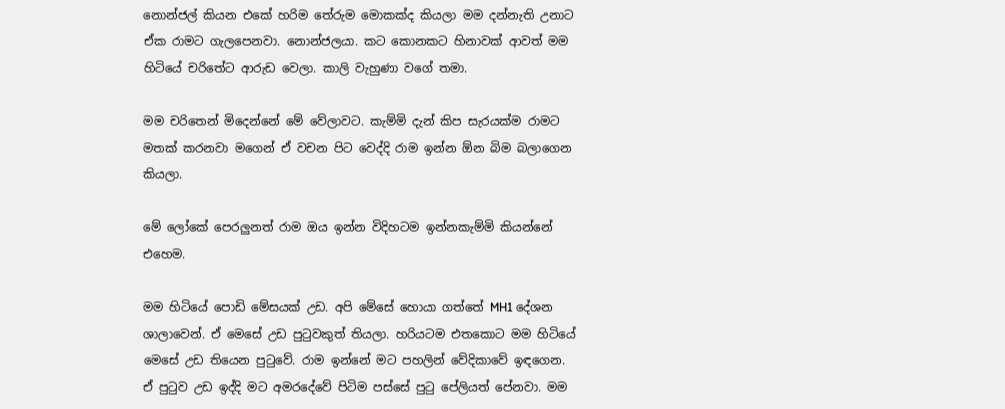නොන්ජල් කියන එකේ හරිම තේරුම මොකක්ද කියලා මම දන්නැති උනාට ඒක රාමට ගැලපෙනවා. නොන්ජලයා. කට කොනකට හිනාවක් ආවත් මම හිටියේ චරිතේට ආරුඩ වෙලා. කාලි වැහුණා වගේ තමා.

මම චරිතෙන් මිදෙන්නේ මේ වේලාවට. කැම්මි දැන් කිප සැරයක්ම රාමට මතක් කරනවා මගෙන් ඒ වචන පිට වෙද්දි රාම ඉන්න ඕන බිම බලාගෙන කියලා.

මේ ලෝකේ පෙරලුනත් රාම ඔය ඉන්න විදිහටම ඉන්නකැම්මි කියන්නේ එහෙම.

මම හිටියේ පොඩි මේසයක් උඩ. අපි මේසේ හොයා ගත්තේ MH1 දේශන ශාල‍ාවෙන්. ඒ මෙසේ උඩ පුටුවකුත් තියලා. හරියටම එතකොට මම හිටියේ මෙසේ උඩ තියෙන පුටුවේ. රාම ඉන්නේ මට පහලින් වේදිකාවේ ඉඳගෙන. ඒ පුටුව උඩ ඉද්දි මට අමරදේවේ පිටිම පස්සේ පුටු පේලියත් පේනවා. මම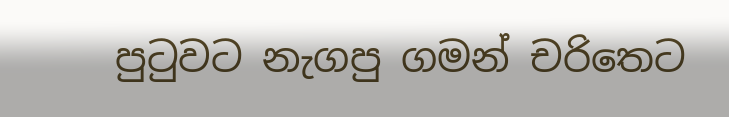පුටුවට නැගපු ගමන් චරිතෙට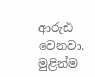ආරුඪ වෙනවා. මුළින්ම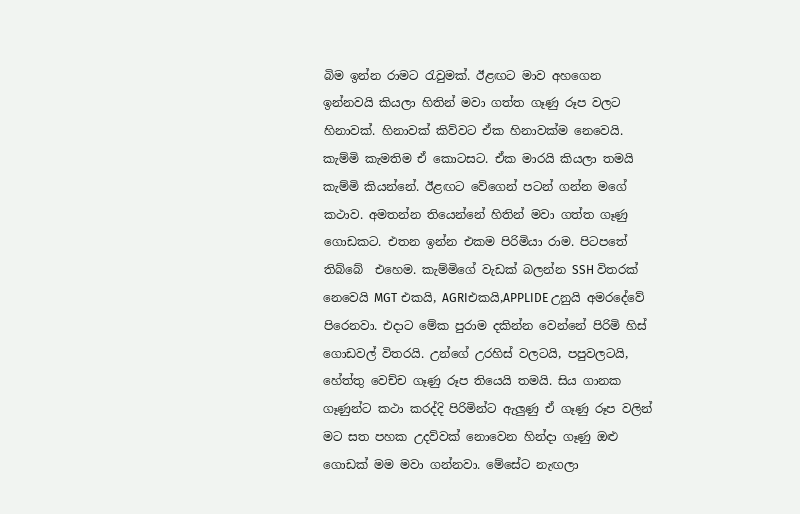බිම ඉන්න රාමට රැවුමක්. ඊළඟට මාව අහගෙන ඉන්නවයි කියලා හිතින් මවා ගත්ත ගෑණු රූප වලට හිනාවක්. හිනාවක් කිව්වට ඒක හිනාවක්ම නෙවෙයි. කැම්මි කැමතිම ඒ කොටසට. ඒක මාරයි කියලා තමයි කැම්මි කියන්නේ. ඊළඟට වේගෙන් පටන් ගන්න මගේ කථාව. අමතන්න තියෙන්නේ හිතින් මවා ගත්ත ගෑණු ගොඩකට. එතන ඉන්න එකම පිරිමියා රාම. පිටපතේ තිබ්බේ  එහෙම. කැම්මිගේ වැඩක් බලන්න SSH විතරක් නෙවෙයි MGT එකයි, AGRIඑකයි,APPLIDE උනුයි අමරදේවේ පිරෙනවා. එදාට මේක පුරාම දකින්න වෙන්නේ පිරිමි හිස් ගොඩවල් විතරයි. උන්ගේ උරහිස් වලටයි, පපුවලටයි, හේත්තු වෙච්ච ගෑණු රූප තියෙයි තමයි. සිය ගානක ගෑණුන්ට කථා කරද්දි පිරිමින්ට ඇලුණු ඒ ගෑණු රූප වලින් මට සත පහක උදව්වක් නොවෙන හින්දා ගෑණු ඔළු ගොඩක් මම මවා ගන්නවා. මේසේට නැඟලා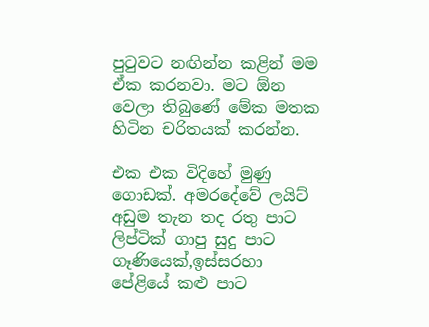පුටුවට නඟින්න කළින් මම ඒක කරනවා. මට ඕන වෙලා තිබුණේ මේක මතක හිටින චරිතයක් කරන්න.

එක එක විදිහේ මුණු ගොඩක්. අමරදේවේ ලයිට් අඩුම තැන තද රතු පාට ලිප්ටික් ගාපු සුදු පාට ගෑණියෙක්,ඉස්සරහා පේළියේ කළු පාට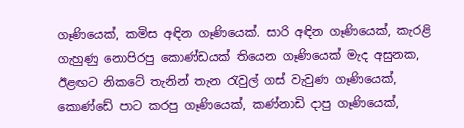ගෑණියෙක්, කමිස අඳින ගෑණියෙක්. සාරි අඳින ගෑණියෙක්, කැරළි ගැහුණු නොපිරපු කොණ්ඩයක් තියෙන ගෑණියෙක් මැද අසුනක, ඊළඟට නිකටේ තැනින් තැන රැවුල් ගස් වැවුණ ගෑණියෙක්, කොණ්ඩේ පාට කරපු ගෑණියෙක්, කණ්නාඩි දාපු ගෑණියෙක්,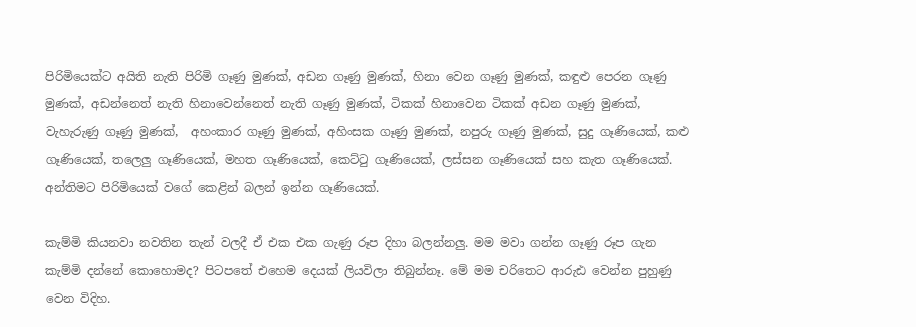පිරිමියෙක්ට අයිති නැති පිරිමි ගෑණු මුණක්, අඩන ගෑණු මුණක්, හිනා වෙන ගෑණු මුණක්, කඳුළු පෙරන ගෑණු මුණක්, අඩන්නෙත් නැති හිනාවෙන්නෙත් නැති ගෑණු මුණක්, ටිකක් හිනාවෙන ටිකක් අඩන ගෑණු මුණක්, වැහැරුණු ගෑණු මුණක්,  අහංකාර ගෑණු මුණක්, අහිංසක ගෑණු මුණක්, නපුරු ගෑණු මුණක්, සුදු ගෑණියෙක්, කළු ගෑණියෙක්, තලෙලු ගෑණියෙක්, මහත ගෑණියෙක්, කෙට්ටු ගෑණියෙක්, ලස්සන ගෑණියෙක් සහ කැත ගෑණියෙක්. අන්තිමට පිරිමියෙක් වගේ කෙළින් බලන් ඉන්න ගෑණියෙක්.

කැම්මි කියනවා නවතින තැන් වලදී ඒ එක එක ගැණු රූප දිහා බලන්නලු. මම මවා ගන්න ගෑණු රූප ගැන කැම්මි දන්නේ කොහොමද? පිටපතේ එහෙම දෙයක් ලියවිලා තිබුන්නෑ. මේ මම චරිතෙට ආරුඪ වෙන්න පුහුණු වෙන විදිහ.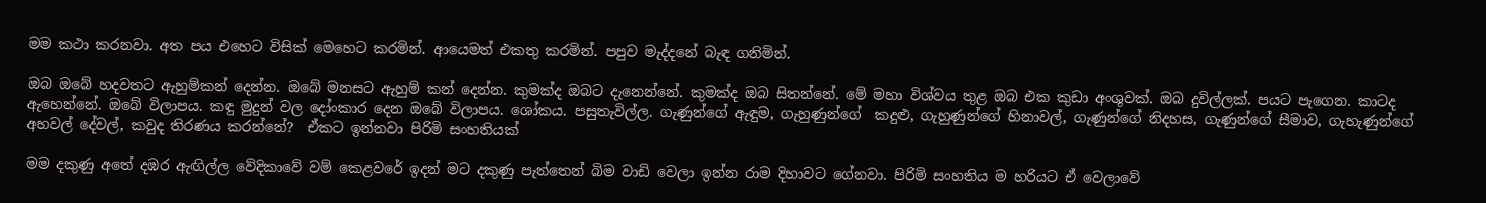මම කථා කරනවා. අත පය එහෙට විසික් මෙහෙට කරමින්. ආයෙමත් එකතු කරමින්. පපුව මැද්දනේ බැඳ ගනිමින්.

ඔබ ඔබේ හදවතට ඇහුම්කන් දෙන්න. ඔබේ මනසට ඇහුම් කන් දෙන්න. කුමක්ද ඔබට දැනෙන්නේ. කුමක්ද ඔබ සිතන්නේ. මේ මහා විශ්වය තුළ ඔබ එක කුඩා අංශුවක්. ඔබ දුවිල්ලක්. පයට පැගෙන. කාටද ඇහෙන්නේ. ඔබේ විලාපය. කඳු මුදුන් වල දෝංකාර දෙන ඔබේ විලාපය. ශෝකය. පසුතැවිල්ල. ගැණුන්ගේ ඇඳුම, ගැහුණුන්ගේ  කදුළු, ගැහුණුන්ගේ හිනාවල්, ගැණුන්ගේ නිදහස, ගැණුන්ගේ සීමාව, ගැහැණුන්ගේ අහවල් දේවල්, කවුද තිරණය කරන්නේ?  ඒකට ඉන්නවා පිරිමි සංහතියක්

මම දකුණු අතේ දඹර ඇඟිල්ල වේදිකාවේ වම් කෙළවරේ ඉදන් මට දකුණු පැත්තෙන් බිම වාඩි වෙලා ඉන්න රාම දිහාවට ගේනවා. පිරිමි සංහතිය ම හරියට ඒ වෙලාවේ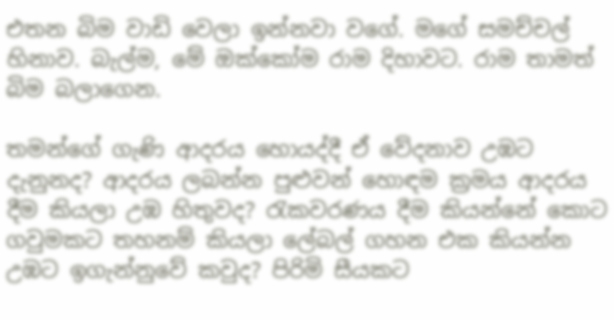එතන බිම වාඩි වෙලා ඉන්නවා වගේ. මගේ සමච්චල් හිනාව. බැල්ම, මේ ඔක්කෝම රාම දිහාවට. රාම තාමත් බිම බලාගෙන.

තමන්ගේ ගැණි ආදරය හොයද්දී ඒ වේදනාව උඹට දැනුනද? ආදරය ලබන්න පුළුවන් හොඳම ක්‍රමය ආදරය දීම කියලා උඹ හිතුවද? රැකවරණය දීම කියන්නේ කොට ගවුමකට තහනම් කියලා ලේබල් ගහන එක කියන්න උඹට ඉගැන්නුවේ කවුද? පිරිමි සීයකට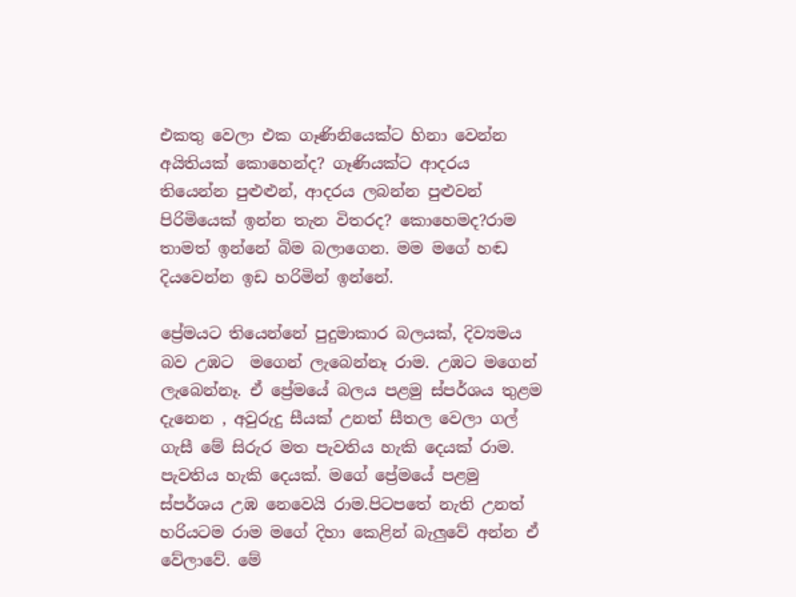එකතු වෙලා එක ගෑණිනියෙක්ට හිනා වෙන්න අයිතියක් කොහෙන්ද? ගෑණියක්ට ආදරය තියෙන්න පුළුළුන්, ආදරය ලබන්න පුළුවන් පිරිමියෙක් ඉන්න තැන විතරද? කොහෙමද?රාම තාමත් ඉන්නේ බිම බලාගෙන. මම මගේ හඬ දියවෙන්න ඉඩ හරිමින් ඉන්නේ.

ප්‍රේමයට තියෙන්නේ පුදුමාකාර බලයක්, දිව්‍යමය බව උඹට  මගෙන් ලැබෙන්නෑ රාම. උඹට මගෙන් ලැබෙන්නෑ. ඒ ප්‍රේමයේ බලය පළමු ස්පර්ශය තුළම දැනෙන , අවුරුදු සීයක් උනත් සීතල ‍වෙලා ගල් ගැසී මේ සිරුර මත පැවතිය හැකි දෙයක් රාම. පැවතිය හැකි දෙයක්. මගේ ප්‍රේමයේ පළමු ස්පර්ශය උඹ නෙවෙයි රාම.පිටපතේ නැති උනත් හරියටම රාම මගේ දිහා කෙළින් බැලුවේ අන්න ඒ වේලාවේ. මේ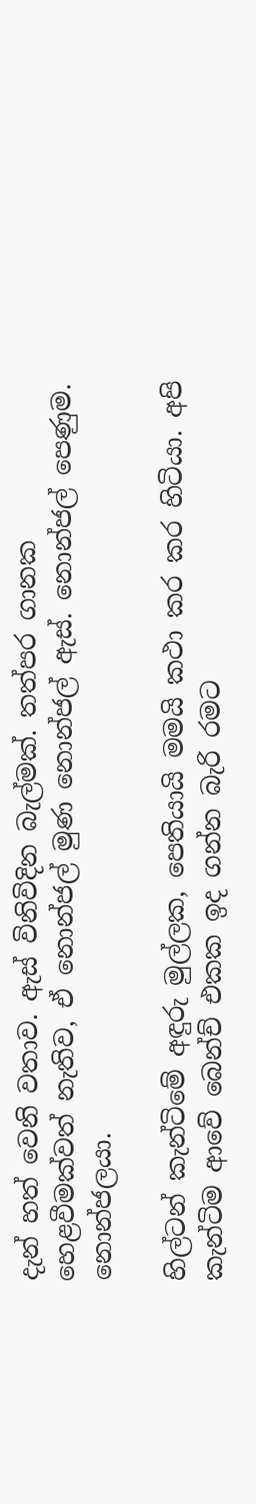දැන් හත් වෙනි වතාව. ඇස් විනිවිදින බැල්මක්. තත්පර ගානක හෙළවීමක්වත් නැතිව, ඒ නොන්ජල් මුණ නොන්ජල් ඇස්. නොන්ජල් පෙණුම. නොන්ජලයා.

හිල්ටන් කැන්ටිමේ අඳුරු මුල්ලක, පෙතියායි මමයි කථා කර කර හිටියා. අපි කැන්ටිම ආවේ බෙන්ච් එකක ඉද ගන්න බැරි රමට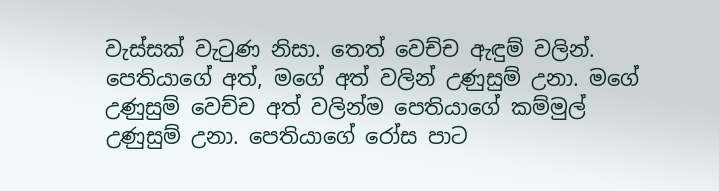වැස්සක් වැටුණ නිසා. තෙත් වෙච්ච ඇඳුම් වලින්. පෙතියාගේ අත්, මගේ අත් වලින් උණුසුම් උනා. මගේ උණුසුම් වෙච්ච අත් වලින්ම පෙතියාගේ කම්මුල් උණුසුම් උනා. පෙතියාගේ රෝස පාට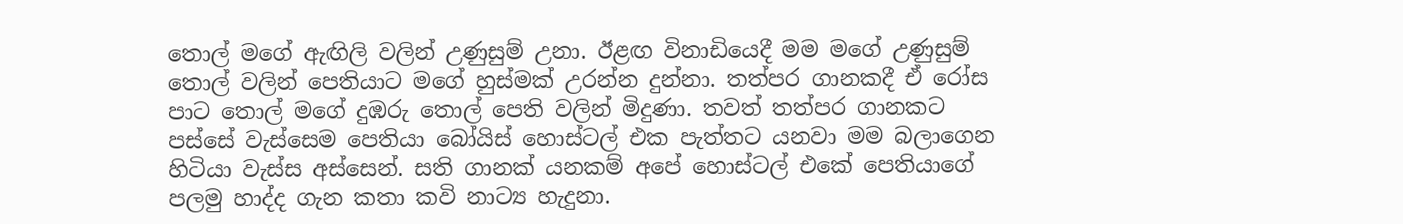තොල් මගේ ඇඟිලි වලින් උණුසුම් උනා. ඊළඟ විනාඩියෙදී මම මගේ උණුසුම් තොල් වලින් පෙතියාට මගේ හුස්මක් උරන්න දුන්නා. තත්පර ගානකදී ඒ රෝස පාට තොල් මගේ දුඹරු තොල් පෙති වලින් මිදුණා. තවත් තත්පර ගානකට පස්සේ වැස්සෙම පෙතියා බෝයිස් හොස්ටල් එක පැත්තට යනවා මම බලාගෙන හිටියා වැස්ස අස්සෙන්. සති ගානක් යනකම් අපේ හොස්ටල් එකේ පෙතියාගේ පලමු හාද්ද ගැන කතා කවි නාට්‍ය හැදුනා.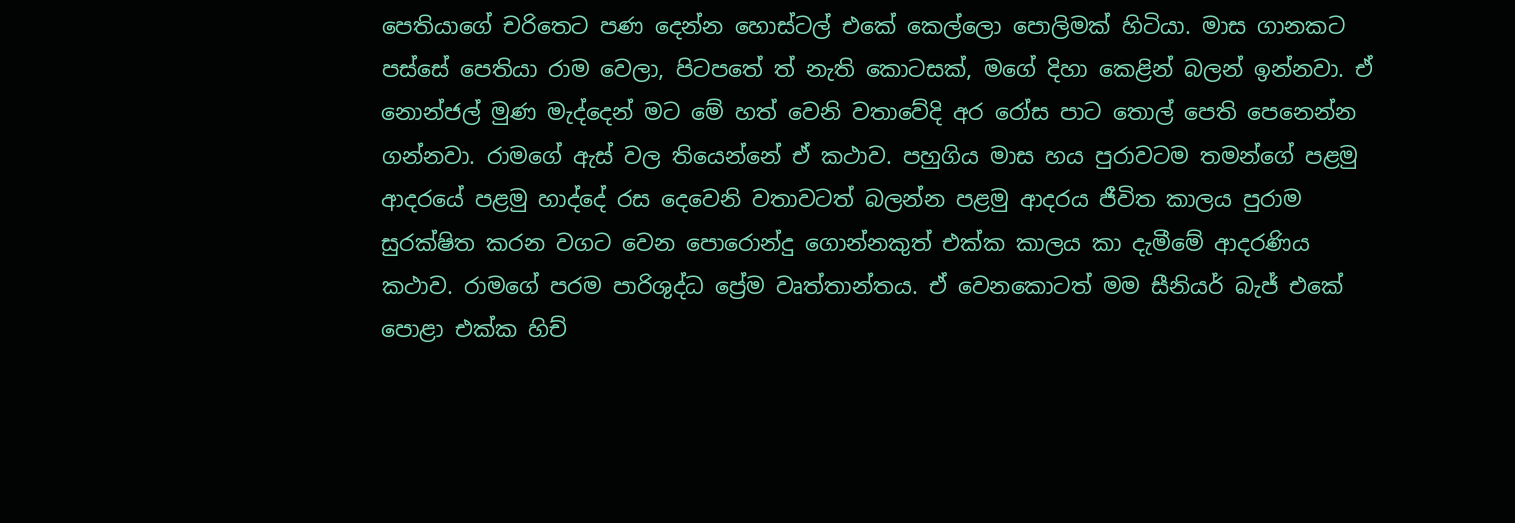පෙතියාගේ චරිතෙට පණ දෙන්න හොස්ටල් එකේ කෙල්ලො පොලිමක් හිටියා. මාස ගානකට පස්සේ පෙතියා රාම වෙලා, පිටපතේ ත් නැති කොටසක්, මගේ දිහා කෙළින් බලන් ඉන්නවා. ඒ නොන්ජල් මුණ මැද්දෙන් මට මේ හත් වෙනි වතාවේදි අර රෝස පාට තොල් පෙති පෙනෙන්න ගන්නවා. රාමගේ ඇස් වල තියෙන්නේ ඒ කථාව. පහුගිය මාස හය පුරාවටම තමන්ගේ පළමු ආදරයේ පළමු හාද්දේ රස දෙවෙනි වතාවටත් බලන්න පළමු ආදරය ජීවිත කාලය පුරාම සුරක්ෂිත කරන වගට වෙන පොරොන්දු ගොන්නකුත් එක්ක කාලය කා දැමීමේ ආදරණිය කථාව. රාමගේ පරම පාරිශුද්ධ ප්‍රේම වෘත්තාන්තය. ඒ වෙනකොටත් මම සීනියර් බැජ් එකේ පොළා එක්ක හිච්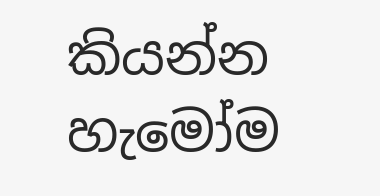කියන්න හැමෝම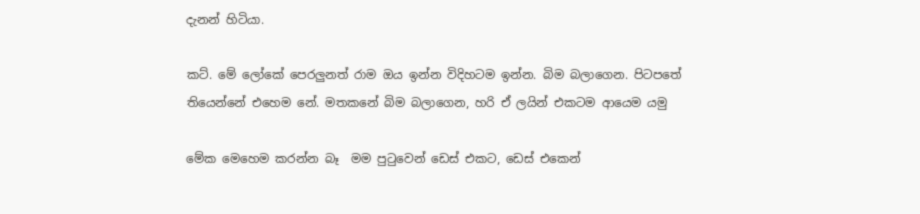දැනන් හිටියා.

කට්. මේ ලෝකේ පෙරලුනත් රාම ඔය ඉන්න විදිහටම ඉන්න. බිම බලාගෙන. පිටපතේ තියෙන්නේ එහෙම නේ. මතකනේ බිම බලාගෙන, හරි ඒ ලයින් එකටම ආයෙම යමු

මේක මෙහෙම කරන්න බෑ  මම පුටුවෙන් ඩෙස් එකට, ඩෙස් එකෙන්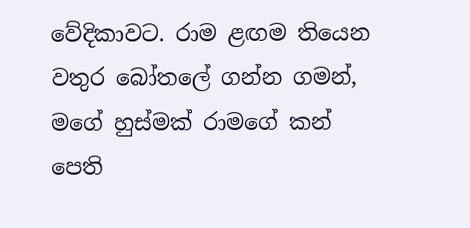වේදිකාවට. රාම ළඟම තියෙන වතුර බෝතලේ ගන්න ගමන්, මගේ හුස්මක් රාමගේ කන් පෙති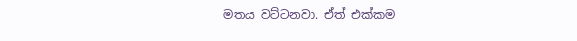මතය වට්ටනවා. ඒත් එක්කම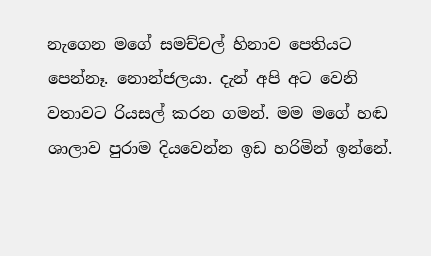නැගෙන මගේ සමච්චල් හිනාව පෙතියට පෙන්නෑ. නොන්ජලයා. දැන් අපි අට වෙනි වතාවට රියසල් කරන ගමන්. මම මගේ හඬ ශාලාව පුරාම දියවෙන්න ඉඩ හරිමින් ඉන්නේ.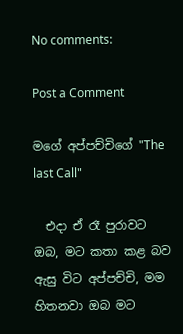No comments:

Post a Comment

මගේ අප්පච්චිගේ "The last Call"

  එදා ඒ රෑ පුරාවට ඔබ, මට කතා කළ බව ඇසු විට අප්පච්චි, මම හිතනවා ඔබ මට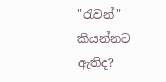"රැවන්" කියන්නට ඇතිද?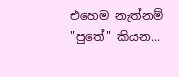එහෙම නැත්නම් "පුතේ" කියන...